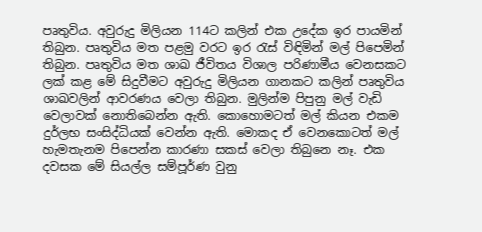පෘතුවිය. අවුරුදු මිලියන 114ට කලින් එක උදේක ඉර පායමින් තිබුන. පෘතුවිය මත පළමු වරට ඉර රැස් විඳිමින් මල් පිපෙමින් තිබුන. පෘතුවිය මත ශාඛ ජීවිතය විශාල පරිණාමීය වෙනසකට ලක් කළ මේ සිදුවීමට අවුරුදු මිලියන ගානකට කලින් පෘතුවිය ශාඛවලින් ආවරණය වෙලා තිබුන. මුලින්ම පිපුනු මල් වැඩි වෙලාවක් නොතිබෙන්න ඇති. කොහොමටත් මල් කියන එකම දුර්ලභ සංසිද්ධියක් වෙන්න ඇති. මොකද ඒ වෙනකොටත් මල් හැමතැනම පිපෙන්න කාරණා සකස් වෙලා තිබුනෙ නෑ. එක දවසක මේ සියල්ල සම්පූර්ණ වුනු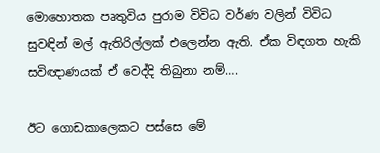මොහොතක පෘතුවිය පුරාම විවිධ වර්ණ වලින් විවිධ සුවඳින් මල් ඇතිරිල්ලක් එලෙන්න ඇති. ඒක විඳගත හැකි සවිඥාණයක් ඒ වෙද්දි තිබුනා නම්….

ඊට ගොඩකාලෙකට පස්සෙ මේ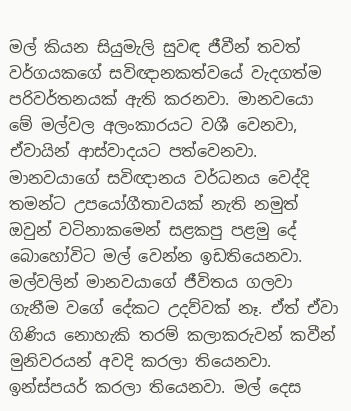මල් කියන සියුමැලි සුවඳ ජීවීන් තවත් වර්ගයකගේ සවිඥානකත්වයේ වැදගත්ම පරිවර්තනයක් ඇති කරනවා. මානවයො මේ මල්වල අලංකාරයට වශී වෙනවා, ඒවායින් ආස්වාදයට පත්වෙනවා. මානවයාගේ සවිඥානය වර්ධනය වෙද්දි තමන්ට උපයෝගීතාවයක් නැති නමුත් ඔවුන් වටිනාකමෙන් සළකපු පළමු දේ බොහෝවිට මල් වෙන්න ඉඩතියෙනවා. මල්වලින් මානවයාගේ ජීවිතය ගලවා ගැනීම වගේ දේකට උදව්වක් නෑ. ඒත් ඒවා ගිණිය නොහැකි තරම් කලාකරුවන් කවීන් මුනිවරයන් අවදි කරලා තියෙනවා. ඉන්ස්පයර් කරලා තියෙනවා. මල් දෙස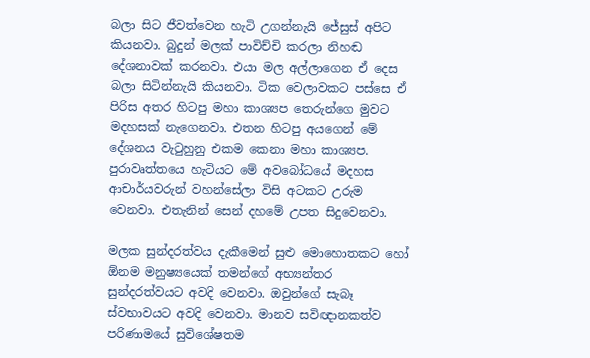බලා සිට ජීවත්වෙන හැටි උගන්නැයි ජේසුස් අපිට කියනවා. බුදුන් මලක් පාවිච්චි කරලා නිහඬ දේශනාවක් කරනවා. එයා මල අල්ලාගෙන ඒ දෙස බලා සිටින්නැයි කියනවා. ටික වෙලාවකට පස්සෙ ඒ පිරිස අතර හිටපු මහා කාශ්‍යප තෙරුන්ගෙ මුවට මදහසක් නැගෙනවා. එතන හිටපු අයගෙන් මේ දේශනය වැටුහුනු එකම කෙනා මහා කාශ්‍යප. පුරාවෘත්තයෙ හැටියට මේ අවබෝධයේ මදහස ආචාර්යවරුන් වහන්සේලා විසි අටකට උරුම වෙනවා. එතැනින් සෙන් දහමේ උපත සිදුවෙනවා.

මලක සුන්දරත්වය දැකීමෙන් සුළු මොහොතකට හෝ ඕනම මනුෂ්‍යයෙක් තමන්ගේ අභ්‍යන්තර සුන්දරත්වයට අවදි වෙනවා. ඔවුන්ගේ සැබෑ ස්වභාවයට අවදි වෙනවා. මානව සවිඥානකත්ව පරිණාමයේ සුවිශේෂතම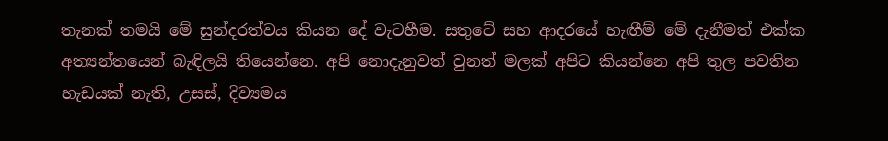තැනක් තමයි මේ සුන්දරත්වය කියන දේ වැටහීම. සතුටේ සහ ආදරයේ හැඟීම් මේ දැනීමත් එක්ක අත්‍යන්තයෙන් බැඳිලයි තියෙන්නෙ. අපි නොදැනුවත් වුනත් මලක් අපිට කියන්නෙ අපි තුල පවතින හැඩයක් නැති, උසස්, දිව්‍යමය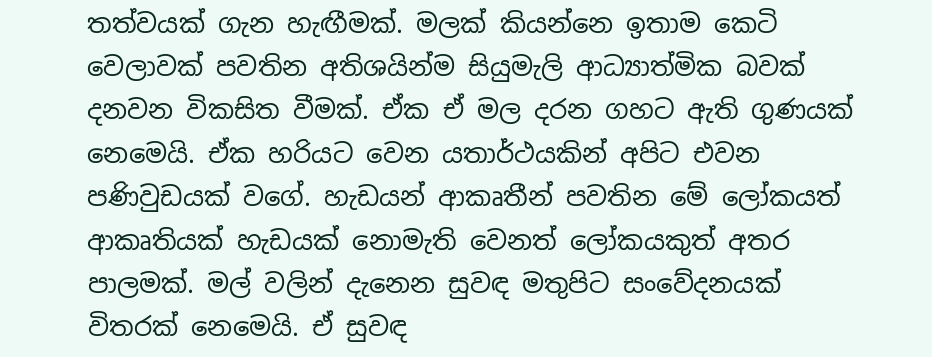තත්වයක් ගැන හැඟීමක්. මලක් කියන්නෙ ඉතාම කෙටි වෙලාවක් පවතින අතිශයින්ම සියුමැලි ආධ්‍යාත්මික බවක් දනවන විකසිත වීමක්. ඒක ඒ මල දරන ගහට ඇති ගුණයක් නෙමෙයි. ඒක හරියට වෙන යතාර්ථයකින් අපිට එවන පණිවුඩයක් වගේ. හැඩයන් ආකෘතීන් පවතින මේ ලෝකයත් ආකෘතියක් හැඩයක් නොමැති වෙනත් ලෝකයකුත් අතර පාලමක්. මල් වලින් දැනෙන සුවඳ මතුපිට සංවේදනයක් විතරක් නෙමෙයි. ඒ සුවඳ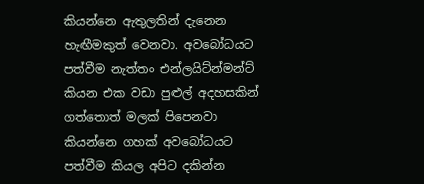කියන්නෙ ඇතුලතින් දැනෙන හැඟීමකුත් වෙනවා. අවබෝධයට පත්වීම නැත්තං එන්ලයිට්න්මන්ට් කියන එක වඩා පුළුල් අදහසකින් ගත්තොත් මලක් පිපෙනවා කියන්නෙ ගහක් අවබෝධයට පත්වීම කියල අපිට දකින්න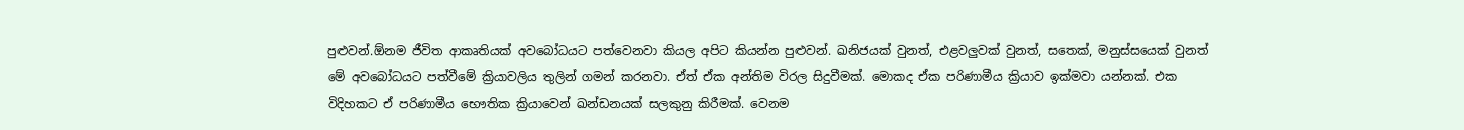පුළුවන්.ඕනම ජීවිත ආකෘතියක් අවබෝධයට පත්වෙනවා කියල අපිට කියන්න පුළුවන්. ඛනිජයක් වුනත්, එළවලුවක් වුනත්, සතෙක්, මනුස්සයෙක් වුනත් මේ අව‍බෝධයට පත්වීමේ ක්‍රියාවලිය තුලින් ගමන් කරනවා. ඒත් ඒක අන්තිම විරල සිදුවීමක්. මොකද ඒක පරිණාමීය ක්‍රියාව ඉක්මවා යන්නක්. එක විදිහකට ඒ පරිණාමීය භෞතික ක්‍රියාවෙන් ඛන්ඩනයක් සලකුනු කිරීමක්. වෙනම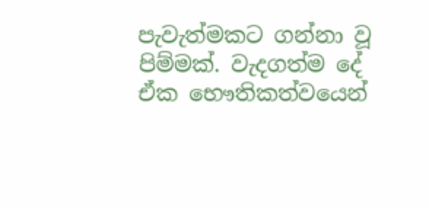පැවැත්මකට ගන්නා වූ පිම්මක්. වැදගත්ම දේ ඒක ‍භෞතිකත්වයෙන්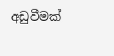අඩුවීමක්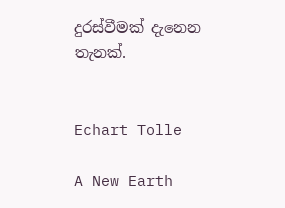දුරස්වීමක් දැනෙන තැනක්.


Echart Tolle

A New Earth